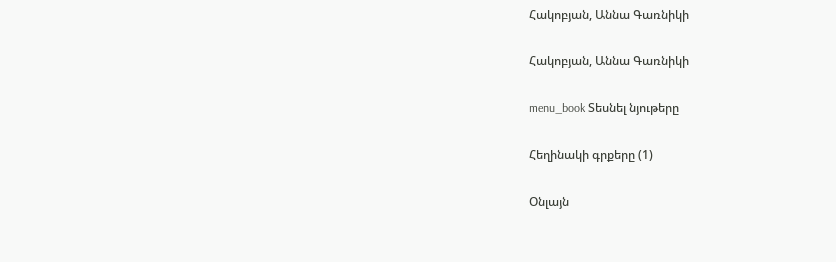Հակոբյան, Աննա Գառնիկի

Հակոբյան, Աննա Գառնիկի

menu_book Տեսնել նյութերը

Հեղինակի գրքերը (1)

Օնլայն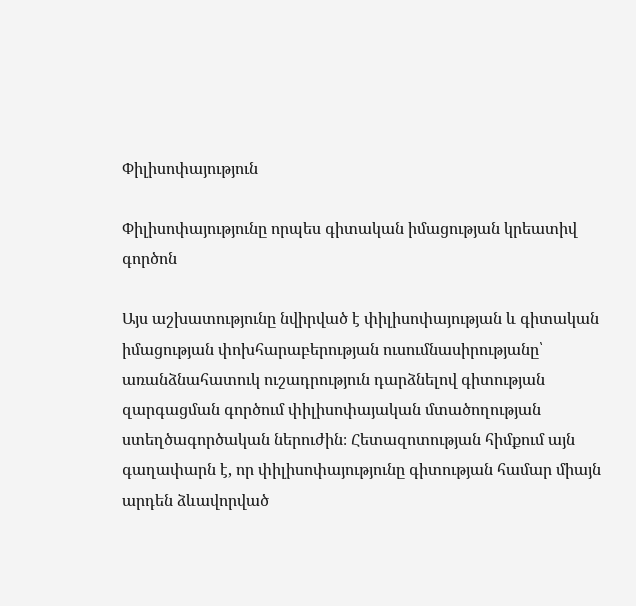Փիլիսոփայություն

Փիլիսոփայությունը որպես գիտական իմացության կրեատիվ գործոն

Այս աշխատությունը նվիրված է փիլիսոփայության և գիտական իմացության փոխհարաբերության ուսումնասիրությանը՝ առանձնահատուկ ուշադրություն դարձնելով գիտության զարգացման գործում փիլիսոփայական մտածողության ստեղծագործական ներուժին։ Հետազոտության հիմքում այն գաղափարն է, որ փիլիսոփայությունը գիտության համար միայն արդեն ձևավորված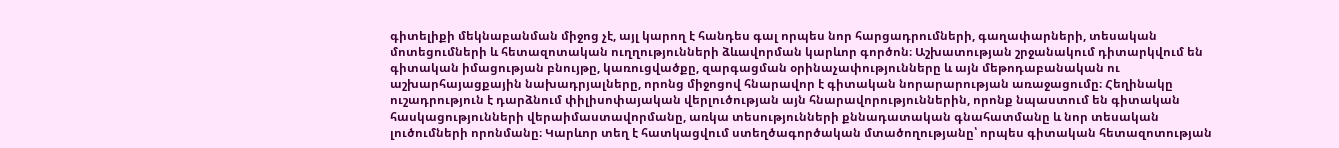գիտելիքի մեկնաբանման միջոց չէ, այլ կարող է հանդես գալ որպես նոր հարցադրումների, գաղափարների, տեսական մոտեցումների և հետազոտական ուղղությունների ձևավորման կարևոր գործոն։ Աշխատության շրջանակում դիտարկվում են գիտական իմացության բնույթը, կառուցվածքը, զարգացման օրինաչափությունները և այն մեթոդաբանական ու աշխարհայացքային նախադրյալները, որոնց միջոցով հնարավոր է գիտական նորարարության առաջացումը։ Հեղինակը ուշադրություն է դարձնում փիլիսոփայական վերլուծության այն հնարավորություններին, որոնք նպաստում են գիտական հասկացությունների վերաիմաստավորմանը, առկա տեսությունների քննադատական գնահատմանը և նոր տեսական լուծումների որոնմանը։ Կարևոր տեղ է հատկացվում ստեղծագործական մտածողությանը՝ որպես գիտական հետազոտության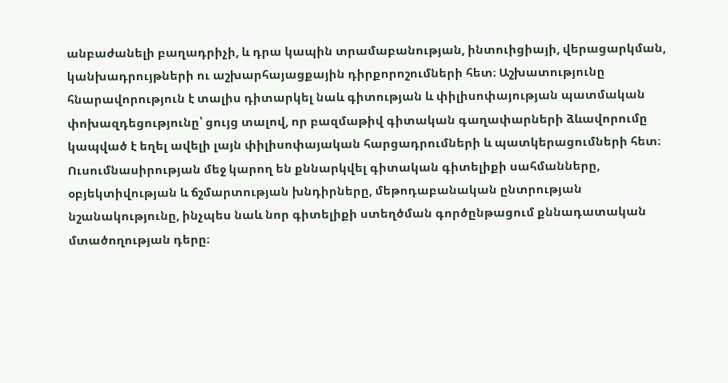անբաժանելի բաղադրիչի, և դրա կապին տրամաբանության, ինտուիցիայի, վերացարկման, կանխադրույթների ու աշխարհայացքային դիրքորոշումների հետ։ Աշխատությունը հնարավորություն է տալիս դիտարկել նաև գիտության և փիլիսոփայության պատմական փոխազդեցությունը՝ ցույց տալով, որ բազմաթիվ գիտական գաղափարների ձևավորումը կապված է եղել ավելի լայն փիլիսոփայական հարցադրումների և պատկերացումների հետ։ Ուսումնասիրության մեջ կարող են քննարկվել գիտական գիտելիքի սահմանները, օբյեկտիվության և ճշմարտության խնդիրները, մեթոդաբանական ընտրության նշանակությունը, ինչպես նաև նոր գիտելիքի ստեղծման գործընթացում քննադատական մտածողության դերը։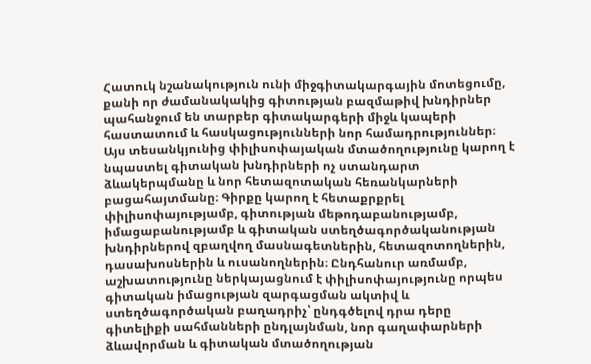Հատուկ նշանակություն ունի միջգիտակարգային մոտեցումը, քանի որ ժամանակակից գիտության բազմաթիվ խնդիրներ պահանջում են տարբեր գիտակարգերի միջև կապերի հաստատում և հասկացությունների նոր համադրություններ։ Այս տեսանկյունից փիլիսոփայական մտածողությունը կարող է նպաստել գիտական խնդիրների ոչ ստանդարտ ձևակերպմանը և նոր հետազոտական հեռանկարների բացահայտմանը։ Գիրքը կարող է հետաքրքրել փիլիսոփայությամբ, գիտության մեթոդաբանությամբ, իմացաբանությամբ և գիտական ստեղծագործականության խնդիրներով զբաղվող մասնագետներին, հետազոտողներին, դասախոսներին և ուսանողներին։ Ընդհանուր առմամբ, աշխատությունը ներկայացնում է փիլիսոփայությունը որպես գիտական իմացության զարգացման ակտիվ և ստեղծագործական բաղադրիչ՝ ընդգծելով դրա դերը գիտելիքի սահմանների ընդլայնման, նոր գաղափարների ձևավորման և գիտական մտածողության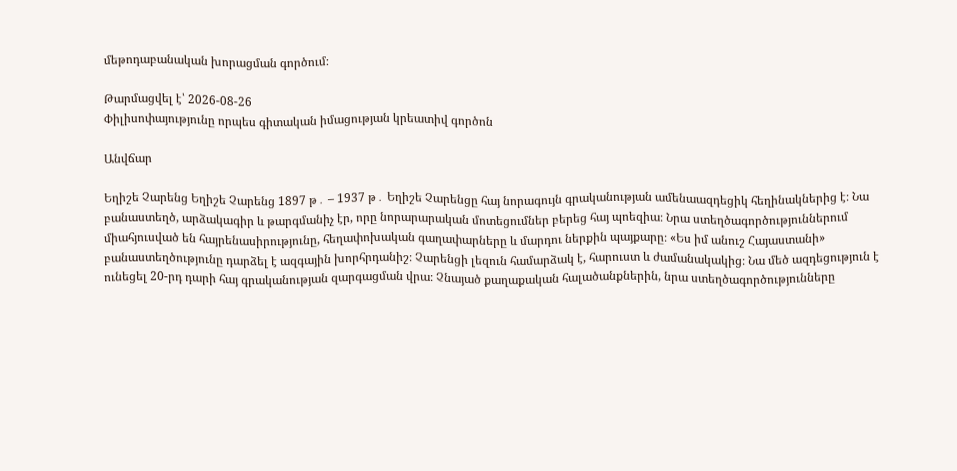մեթոդաբանական խորացման գործում։

Թարմացվել է՝ 2026-08-26
Փիլիսոփայությունը որպես գիտական իմացության կրեատիվ գործոն

Անվճար

Եղիշե Չարենց Եղիշե Չարենց 1897 թ․ – 1937 թ․ Եղիշե Չարենցը հայ նորագույն գրականության ամենաազդեցիկ հեղինակներից է։ Նա բանաստեղծ, արձակագիր և թարգմանիչ էր, որը նորարարական մոտեցումներ բերեց հայ պոեզիա։ Նրա ստեղծագործություններում միահյուսված են հայրենասիրությունը, հեղափոխական գաղափարները և մարդու ներքին պայքարը։ «Ես իմ անուշ Հայաստանի» բանաստեղծությունը դարձել է ազգային խորհրդանիշ։ Չարենցի լեզուն համարձակ է, հարուստ և ժամանակակից։ Նա մեծ ազդեցություն է ունեցել 20-րդ դարի հայ գրականության զարգացման վրա։ Չնայած քաղաքական հալածանքներին, նրա ստեղծագործությունները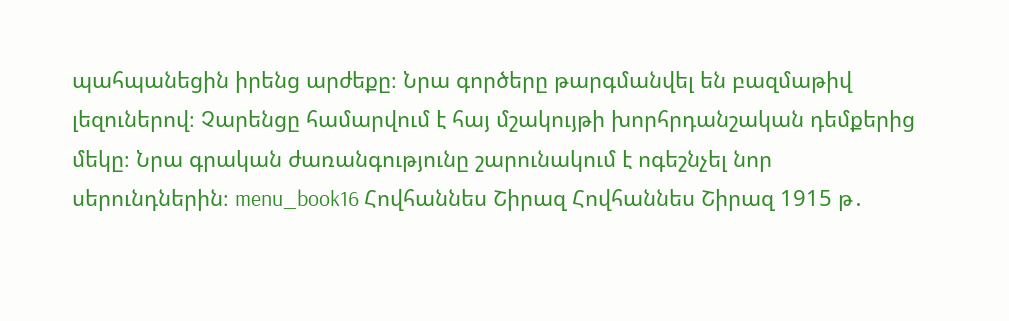պահպանեցին իրենց արժեքը։ Նրա գործերը թարգմանվել են բազմաթիվ լեզուներով։ Չարենցը համարվում է հայ մշակույթի խորհրդանշական դեմքերից մեկը։ Նրա գրական ժառանգությունը շարունակում է ոգեշնչել նոր սերունդներին։ menu_book16 Հովհաննես Շիրազ Հովհաննես Շիրազ 1915 թ․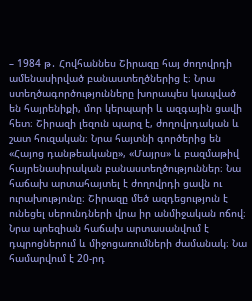– 1984 թ․ Հովհաննես Շիրազը հայ ժողովրդի ամենասիրված բանաստեղծներից է։ Նրա ստեղծագործությունները խորապես կապված են հայրենիքի, մոր կերպարի և ազգային ցավի հետ։ Շիրազի լեզուն պարզ է, ժողովրդական և շատ հուզական։ Նրա հայտնի գործերից են «Հայոց դանթեականը», «Մայրս» և բազմաթիվ հայրենասիրական բանաստեղծություններ։ Նա հաճախ արտահայտել է ժողովրդի ցավն ու ուրախությունը։ Շիրազը մեծ ազդեցություն է ունեցել սերունդների վրա իր անմիջական ոճով։ Նրա պոեզիան հաճախ արտասանվում է դպրոցներում և միջոցառումների ժամանակ։ Նա համարվում է 20-րդ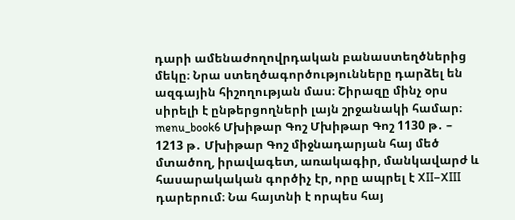դարի ամենաժողովրդական բանաստեղծներից մեկը։ Նրա ստեղծագործությունները դարձել են ազգային հիշողության մաս։ Շիրազը մինչ օրս սիրելի է ընթերցողների լայն շրջանակի համար։ menu_book6 Մխիթար Գոշ Մխիթար Գոշ 1130 թ․ – 1213 թ․ Մխիթար Գոշ միջնադարյան հայ մեծ մտածող, իրավագետ, առակագիր, մանկավարժ և հասարակական գործիչ էր, որը ապրել է XII–XIII դարերում։ Նա հայտնի է որպես հայ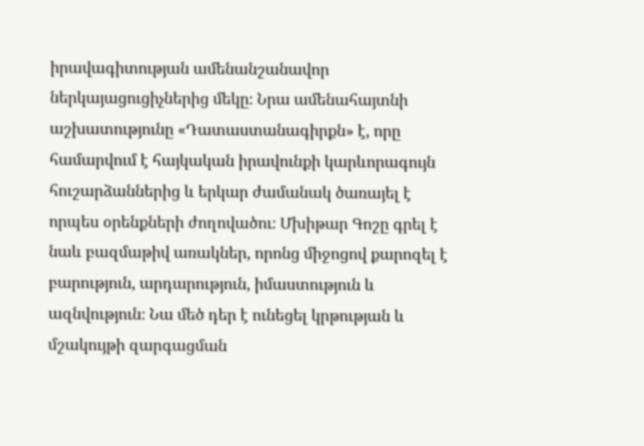իրավագիտության ամենանշանավոր ներկայացուցիչներից մեկը։ Նրա ամենահայտնի աշխատությունը «Դատաստանագիրքն» է, որը համարվում է հայկական իրավունքի կարևորագույն հուշարձաններից և երկար ժամանակ ծառայել է որպես օրենքների ժողովածու։ Մխիթար Գոշը գրել է նաև բազմաթիվ առակներ, որոնց միջոցով քարոզել է բարություն, արդարություն, իմաստություն և ազնվություն։ Նա մեծ դեր է ունեցել կրթության և մշակույթի զարգացման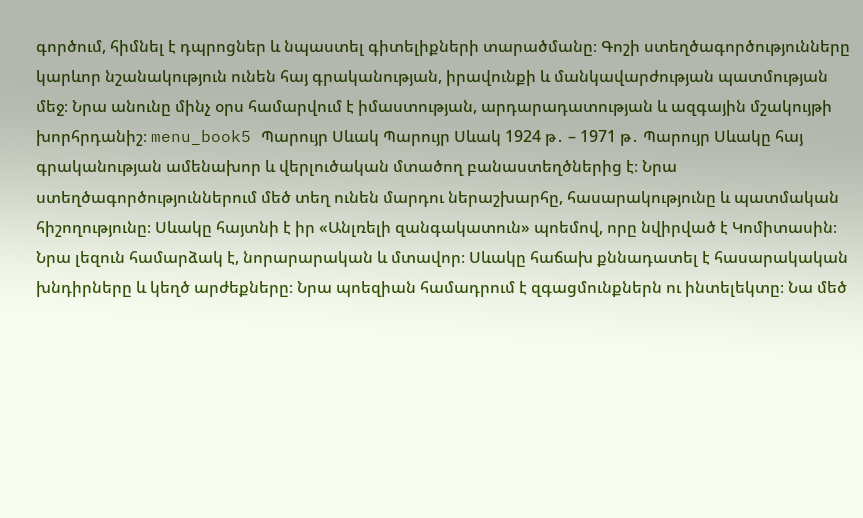գործում, հիմնել է դպրոցներ և նպաստել գիտելիքների տարածմանը։ Գոշի ստեղծագործությունները կարևոր նշանակություն ունեն հայ գրականության, իրավունքի և մանկավարժության պատմության մեջ։ Նրա անունը մինչ օրս համարվում է իմաստության, արդարադատության և ազգային մշակույթի խորհրդանիշ։ menu_book5 Պարույր Սևակ Պարույր Սևակ 1924 թ․ – 1971 թ․ Պարույր Սևակը հայ գրականության ամենախոր և վերլուծական մտածող բանաստեղծներից է։ Նրա ստեղծագործություններում մեծ տեղ ունեն մարդու ներաշխարհը, հասարակությունը և պատմական հիշողությունը։ Սևակը հայտնի է իր «Անլռելի զանգակատուն» պոեմով, որը նվիրված է Կոմիտասին։ Նրա լեզուն համարձակ է, նորարարական և մտավոր։ Սևակը հաճախ քննադատել է հասարակական խնդիրները և կեղծ արժեքները։ Նրա պոեզիան համադրում է զգացմունքներն ու ինտելեկտը։ Նա մեծ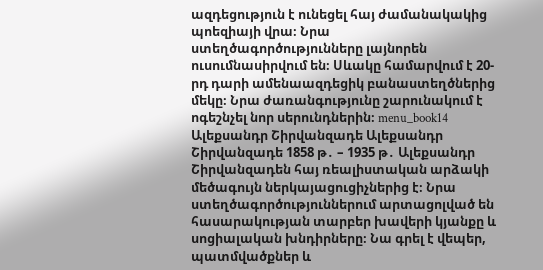ազդեցություն է ունեցել հայ ժամանակակից պոեզիայի վրա։ Նրա ստեղծագործությունները լայնորեն ուսումնասիրվում են։ Սևակը համարվում է 20-րդ դարի ամենաազդեցիկ բանաստեղծներից մեկը։ Նրա ժառանգությունը շարունակում է ոգեշնչել նոր սերունդներին։ menu_book14 Ալեքսանդր Շիրվանզադե Ալեքսանդր Շիրվանզադե 1858 թ․ – 1935 թ․ Ալեքսանդր Շիրվանզադեն հայ ռեալիստական արձակի մեծագույն ներկայացուցիչներից է։ Նրա ստեղծագործություններում արտացոլված են հասարակության տարբեր խավերի կյանքը և սոցիալական խնդիրները։ Նա գրել է վեպեր, պատմվածքներ և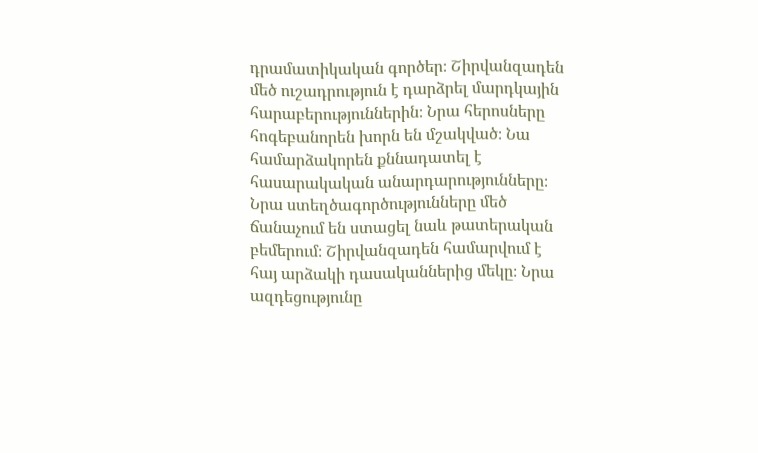դրամատիկական գործեր։ Շիրվանզադեն մեծ ուշադրություն է դարձրել մարդկային հարաբերություններին։ Նրա հերոսները հոգեբանորեն խորն են մշակված։ Նա համարձակորեն քննադատել է հասարակական անարդարությունները։ Նրա ստեղծագործությունները մեծ ճանաչում են ստացել նաև թատերական բեմերում։ Շիրվանզադեն համարվում է հայ արձակի դասականներից մեկը։ Նրա ազդեցությունը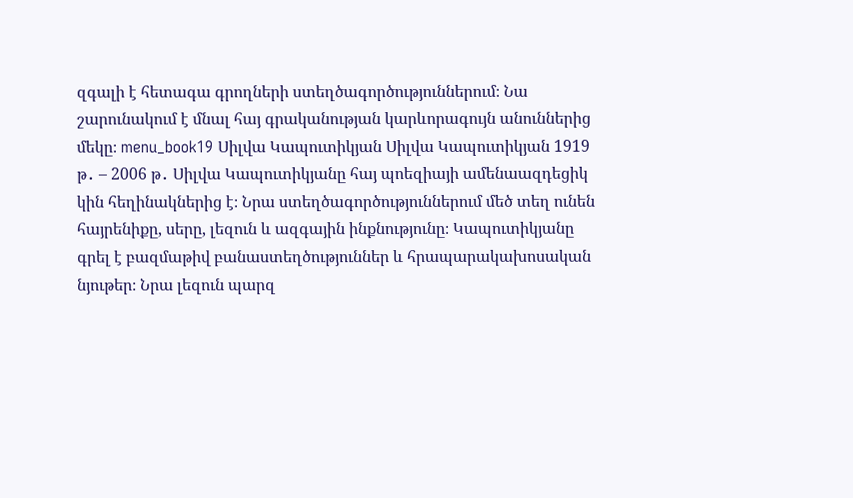զգալի է հետագա գրողների ստեղծագործություններում։ Նա շարունակում է մնալ հայ գրականության կարևորագույն անուններից մեկը։ menu_book19 Սիլվա Կապուտիկյան Սիլվա Կապուտիկյան 1919 թ․ – 2006 թ․ Սիլվա Կապուտիկյանը հայ պոեզիայի ամենաազդեցիկ կին հեղինակներից է։ Նրա ստեղծագործություններում մեծ տեղ ունեն հայրենիքը, սերը, լեզուն և ազգային ինքնությունը։ Կապուտիկյանը գրել է բազմաթիվ բանաստեղծություններ և հրապարակախոսական նյութեր։ Նրա լեզուն պարզ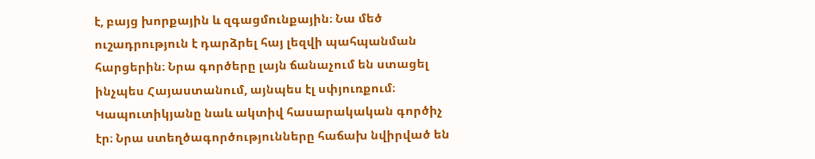է, բայց խորքային և զգացմունքային։ Նա մեծ ուշադրություն է դարձրել հայ լեզվի պահպանման հարցերին։ Նրա գործերը լայն ճանաչում են ստացել ինչպես Հայաստանում, այնպես էլ սփյուռքում։ Կապուտիկյանը նաև ակտիվ հասարակական գործիչ էր։ Նրա ստեղծագործությունները հաճախ նվիրված են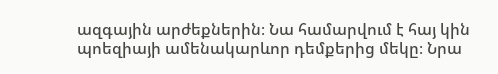ազգային արժեքներին։ Նա համարվում է հայ կին պոեզիայի ամենակարևոր դեմքերից մեկը։ Նրա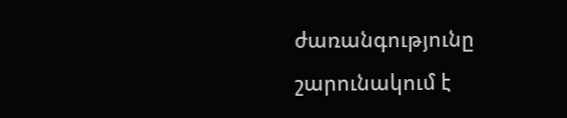ժառանգությունը շարունակում է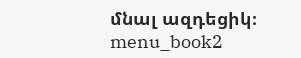մնալ ազդեցիկ։ menu_book2